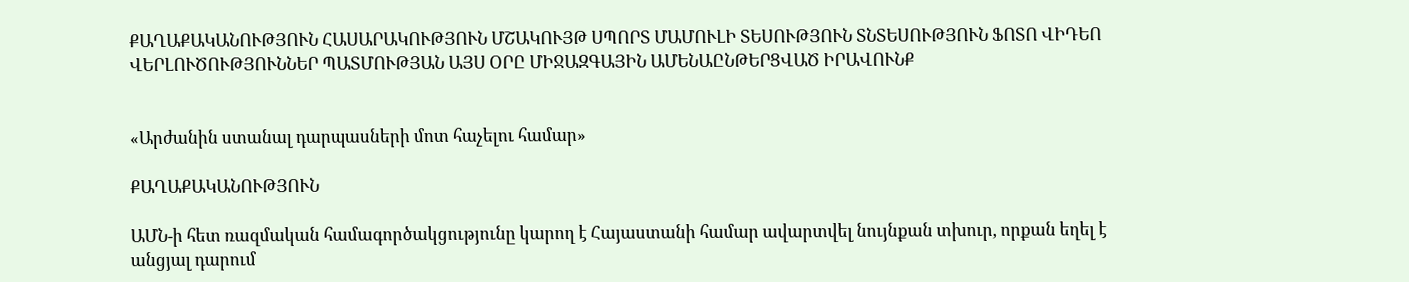ՔԱՂԱՔԱԿԱՆՈՒԹՅՈՒՆ ՀԱՍԱՐԱԿՈՒԹՅՈՒՆ ՄՇԱԿՈՒՅԹ ՍՊՈՐՏ ՄԱՄՈՒԼԻ ՏԵՍՈՒԹՅՈՒՆ ՏՆՏԵՍՈՒԹՅՈՒՆ ՖՈՏՈ ՎԻԴԵՈ ՎԵՐԼՈՒԾՈՒԹՅՈՒՆՆԵՐ ՊԱՏՄՈՒԹՅԱՆ ԱՅՍ ՕՐԸ ՄԻՋԱԶԳԱՅԻՆ ԱՄԵՆԱԸՆԹԵՐՑՎԱԾ ԻՐԱՎՈՒՆՔ


«Արժանին ստանալ դարպասների մոտ հաչելու համար»

ՔԱՂԱՔԱԿԱՆՈՒԹՅՈՒՆ

ԱՄՆ-ի հետ ռազմական համագործակցությունը կարող է Հայաստանի համար ավարտվել նույնքան տխուր, որքան եղել է անցյալ դարում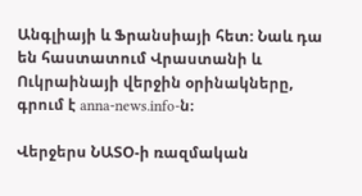Անգլիայի և Ֆրանսիայի հետ: Նաև դա են հաստատում Վրաստանի և Ուկրաինայի վերջին օրինակները, գրում է anna-news.info-ն։

Վերջերս ՆԱՏՕ-ի ռազմական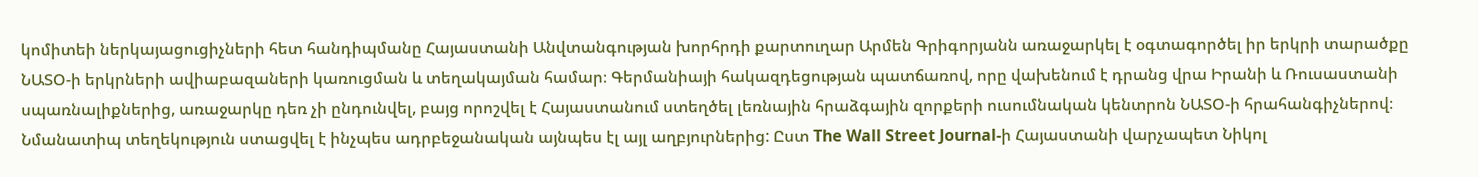կոմիտեի ներկայացուցիչների հետ հանդիպմանը Հայաստանի Անվտանգության խորհրդի քարտուղար Արմեն Գրիգորյանն առաջարկել է օգտագործել իր երկրի տարածքը ՆԱՏՕ-ի երկրների ավիաբազաների կառուցման և տեղակայման համար։ Գերմանիայի հակազդեցության պատճառով, որը վախենում է դրանց վրա Իրանի և Ռուսաստանի սպառնալիքներից, առաջարկը դեռ չի ընդունվել, բայց որոշվել է Հայաստանում ստեղծել լեռնային հրաձգային զորքերի ուսումնական կենտրոն ՆԱՏՕ-ի հրահանգիչներով։ Նմանատիպ տեղեկություն ստացվել է ինչպես ադրբեջանական այնպես էլ այլ աղբյուրներից: Ըստ The Wall Street Journal-ի Հայաստանի վարչապետ Նիկոլ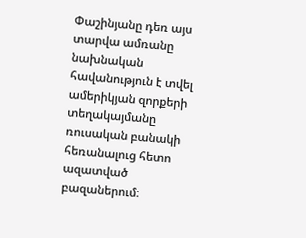Փաշինյանը դեռ այս տարվա ամռանը նախնական հավանություն է տվել ամերիկյան զորքերի տեղակայմանը ռուսական բանակի հեռանալուց հետո ազատված բազաներում։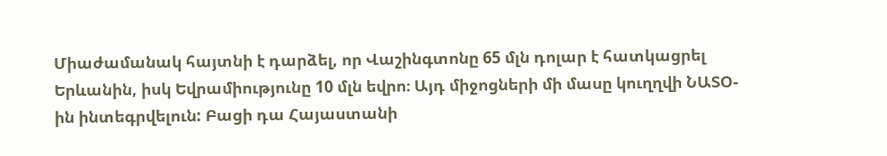Միաժամանակ հայտնի է դարձել, որ Վաշինգտոնը 65 մլն դոլար է հատկացրել Երևանին, իսկ Եվրամիությունը 10 մլն եվրո։ Այդ միջոցների մի մասը կուղղվի ՆԱՏՕ-ին ինտեգրվելուն: Բացի դա Հայաստանի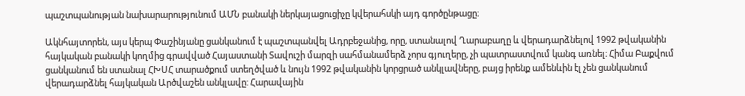պաշտպանության նախարարությունում ԱՄՆ բանակի ներկայացուցիչը կվերահսկի այդ գործընթացը։

Ակնհայտորեն, այս կերպ Փաշինյանը ցանկանում է պաշտպանվել Ադրբեջանից, որը, ստանալով Ղարաբաղը և վերադարձնելով 1992 թվականին հայկական բանակի կողմից գրավված Հայաստանի Տավուշի մարզի սահմանամերձ չորս գյուղերը, չի պատրաստվում կանգ առնել։ Հիմա Բաքվում ցանկանում են ստանալ ՀԽՍՀ տարածքում ստեղծված և նույն 1992 թվականին կորցրած անկլավները, բայց իրենք ամենևին էլ չեն ցանկանում վերադարձնել հայկական Արծվաշեն անկլավը: Հարավային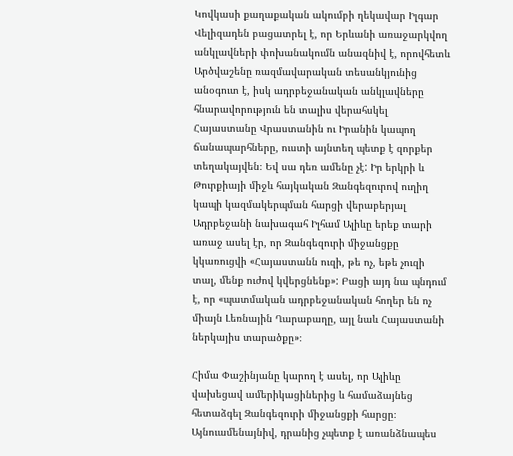Կովկասի քաղաքական ակումբի ղեկավար Իլգար Վելիզադեն բացատրել է, որ Երևանի առաջարկվող անկլավների փոխանակումն անազնիվ է, որովհետև Արծվաշենը ռազմավարական տեսանկյունից անօգուտ է, իսկ ադրբեջանական անկլավները հնարավորություն են տալիս վերահսկել Հայաստանը Վրաստանին ու Իրանին կապող ճանապարհները, ուստի այնտեղ պետք է զորքեր տեղակայվեն։ Եվ սա դեռ ամենը չէ: Իր երկրի և Թուրքիայի միջև հայկական Զանգեզուրով ուղիղ կապի կազմակերպման հարցի վերաբերյալ Ադրբեջանի նախագահ Իլհամ Ալիևը երեք տարի առաջ ասել էր, որ Զանգեզուրի միջանցքը կկառուցվի «Հայաստանն ուզի, թե ոչ, եթե չուզի տալ, մենք ուժով կվերցնենք»: Բացի այդ նա պնդում է, որ «պատմական ադրբեջանական հողեր են ոչ միայն Լեռնային Ղարաբաղը, այլ նաև Հայաստանի ներկայիս տարածքը»։

Հիմա Փաշինյանը կարող է ասել, որ Ալիևը վախեցավ ամերիկացիներից և համաձայնեց հետաձգել Զանգեզուրի միջանցքի հարցը։ Այնուամենայնիվ, դրանից չպետք է առանձնապես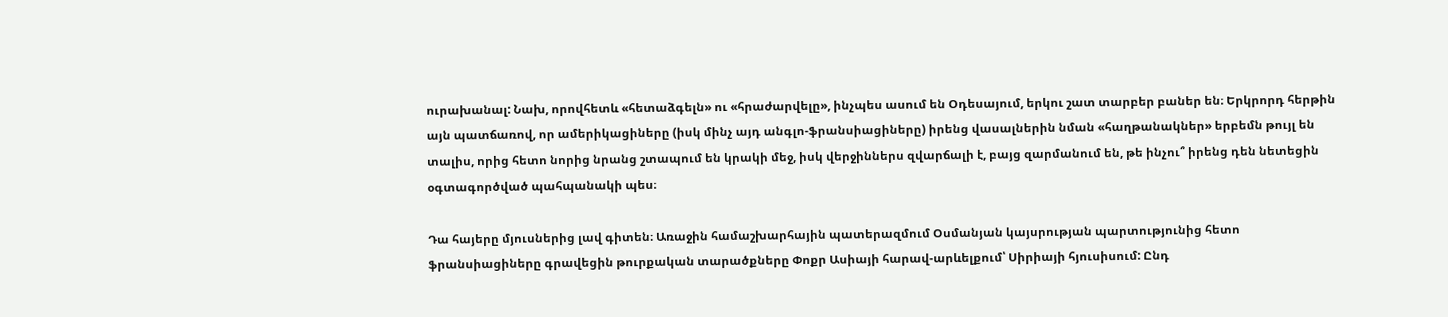ուրախանալ: Նախ, որովհետև «հետաձգելն» ու «հրաժարվելը», ինչպես ասում են Օդեսայում, երկու շատ տարբեր բաներ են։ Երկրորդ հերթին այն պատճառով, որ ամերիկացիները (իսկ մինչ այդ անգլո-ֆրանսիացիները) իրենց վասալներին նման «հաղթանակներ» երբեմն թույլ են տալիս, որից հետո նորից նրանց շտապում են կրակի մեջ, իսկ վերջիններս զվարճալի է, բայց զարմանում են, թե ինչու՞ իրենց դեն նետեցին օգտագործված պահպանակի պես։

Դա հայերը մյուսներից լավ գիտեն։ Առաջին համաշխարհային պատերազմում Օսմանյան կայսրության պարտությունից հետո ֆրանսիացիները գրավեցին թուրքական տարածքները Փոքր Ասիայի հարավ-արևելքում՝ Սիրիայի հյուսիսում: Ընդ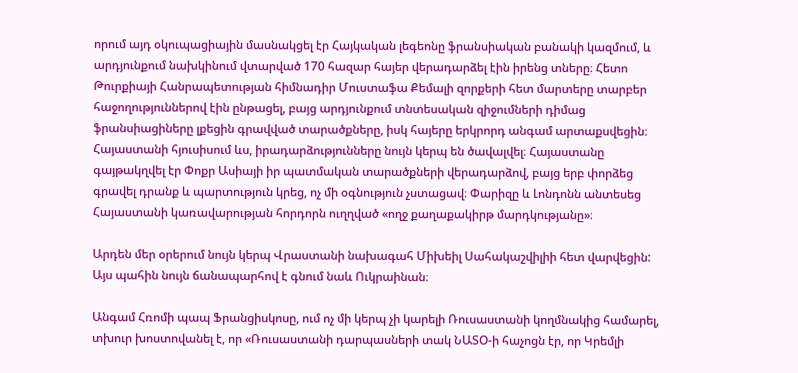որում այդ օկուպացիային մասնակցել էր Հայկական լեգեոնը ֆրանսիական բանակի կազմում, և արդյունքում նախկինում վտարված 170 հազար հայեր վերադարձել էին իրենց տները։ Հետո Թուրքիայի Հանրապետության հիմնադիր Մուստաֆա Քեմալի զորքերի հետ մարտերը տարբեր հաջողություններով էին ընթացել, բայց արդյունքում տնտեսական զիջումների դիմաց ֆրանսիացիները լքեցին գրավված տարածքները, իսկ հայերը երկրորդ անգամ արտաքսվեցին։ Հայաստանի հյուսիսում ևս, իրադարձությունները նույն կերպ են ծավալվել։ Հայաստանը գայթակղվել էր Փոքր Ասիայի իր պատմական տարածքների վերադարձով, բայց երբ փորձեց գրավել դրանք և պարտություն կրեց, ոչ մի օգնություն չստացավ։ Փարիզը և Լոնդոնն անտեսեց Հայաստանի կառավարության հորդորն ուղղված «ողջ քաղաքակիրթ մարդկությանը»։

Արդեն մեր օրերում նույն կերպ Վրաստանի նախագահ Միխեիլ Սահակաշվիլիի հետ վարվեցին: Այս պահին նույն ճանապարհով է գնում նաև Ուկրաինան։

Անգամ Հռոմի պապ Ֆրանցիսկոսը, ում ոչ մի կերպ չի կարելի Ռուսաստանի կողմնակից համարել, տխուր խոստովանել է, որ «Ռուսաստանի դարպասների տակ ՆԱՏՕ-ի հաչոցն էր, որ Կրեմլի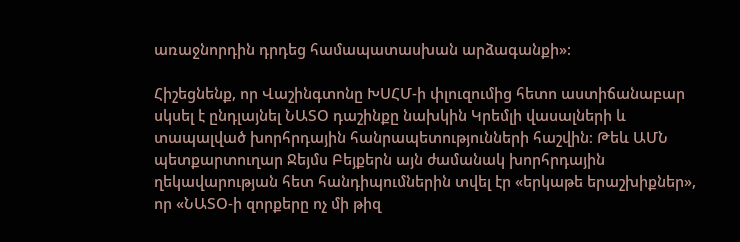առաջնորդին դրդեց համապատասխան արձագանքի»:

Հիշեցնենք, որ Վաշինգտոնը ԽՍՀՄ-ի փլուզումից հետո աստիճանաբար սկսել է ընդլայնել ՆԱՏՕ դաշինքը նախկին Կրեմլի վասալների և տապալված խորհրդային հանրապետությունների հաշվին։ Թեև ԱՄՆ պետքարտուղար Ջեյմս Բեյքերն այն ժամանակ խորհրդային ղեկավարության հետ հանդիպումներին տվել էր «երկաթե երաշխիքներ», որ «ՆԱՏՕ-ի զորքերը ոչ մի թիզ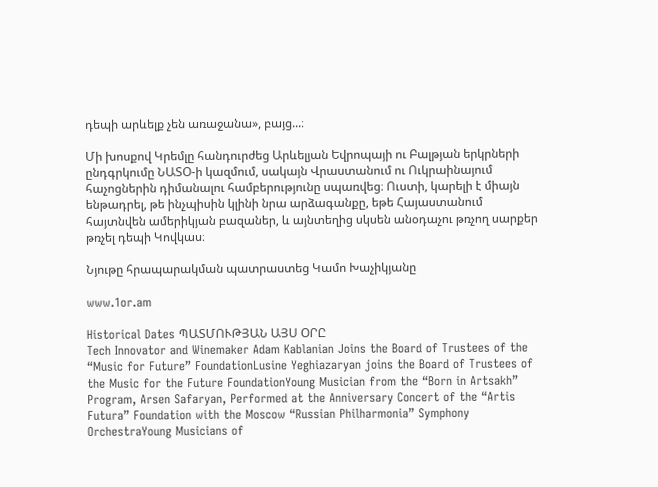դեպի արևելք չեն առաջանա», բայց...։

Մի խոսքով Կրեմլը հանդուրժեց Արևելյան Եվրոպայի ու Բալթյան երկրների ընդգրկումը ՆԱՏՕ-ի կազմում, սակայն Վրաստանում ու Ուկրաինայում հաչոցներին դիմանալու համբերությունը սպառվեց։ Ուստի, կարելի է միայն ենթադրել, թե ինչպիսին կլինի նրա արձագանքը, եթե Հայաստանում հայտնվեն ամերիկյան բազաներ, և այնտեղից սկսեն անօդաչու թռչող սարքեր թռչել դեպի Կովկաս։

Նյութը հրապարակման պատրաստեց Կամո Խաչիկյանը

www.1or.am

Historical Dates ՊԱՏՄՈՒԹՅԱՆ ԱՅՍ ՕՐԸ
Tech Innovator and Winemaker Adam Kablanian Joins the Board of Trustees of the “Music for Future” FoundationLusine Yeghiazaryan joins the Board of Trustees of the Music for the Future FoundationYoung Musician from the “Born in Artsakh” Program, Arsen Safaryan, Performed at the Anniversary Concert of the “Artis Futura” Foundation with the Moscow “Russian Philharmonia” Symphony OrchestraYoung Musicians of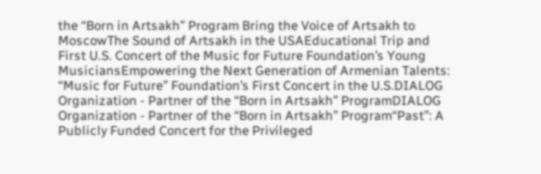the “Born in Artsakh” Program Bring the Voice of Artsakh to MoscowThe Sound of Artsakh in the USAEducational Trip and First U.S. Concert of the Music for Future Foundation’s Young MusiciansEmpowering the Next Generation of Armenian Talents: “Music for Future” Foundation’s First Concert in the U.S.DIALOG Organization - Partner of the “Born in Artsakh” ProgramDIALOG Organization - Partner of the “Born in Artsakh” Program“Past”: A Publicly Funded Concert for the Privileged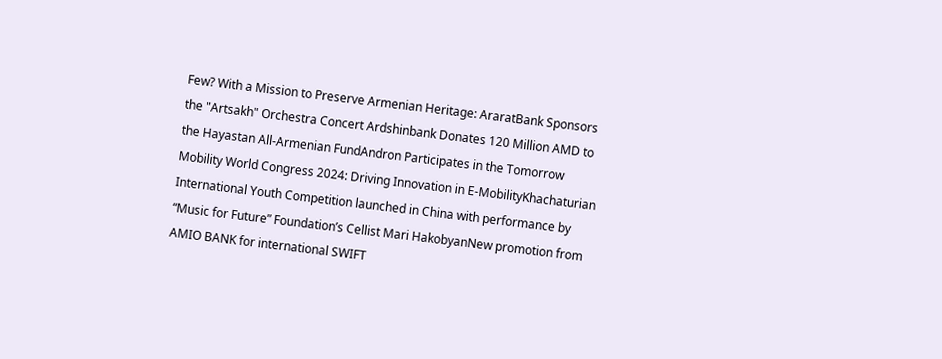Few? With a Mission to Preserve Armenian Heritage: AraratBank Sponsors the "Artsakh" Orchestra Concert Ardshinbank Donates 120 Million AMD to the Hayastan All-Armenian FundAndron Participates in the Tomorrow Mobility World Congress 2024: Driving Innovation in E-MobilityKhachaturian International Youth Competition launched in China with performance by “Music for Future” Foundation’s Cellist Mari HakobyanNew promotion from AMIO BANK for international SWIFT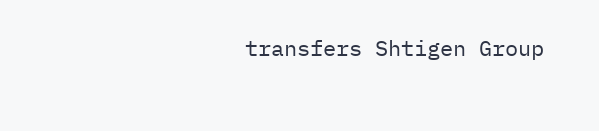transfers Shtigen Group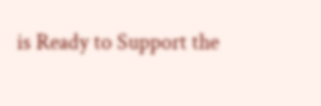is Ready to Support the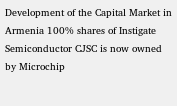Development of the Capital Market in Armenia 100% shares of Instigate Semiconductor CJSC is now owned by Microchip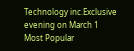Technology inc.Exclusive evening on March 1
Most Popular